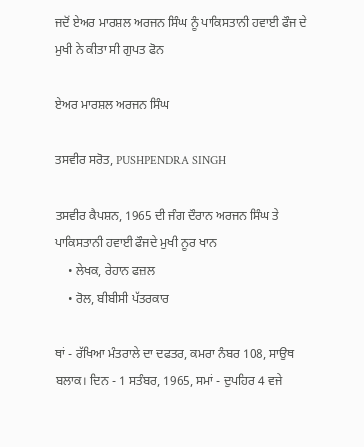ਜਦੋਂ ਏਅਰ ਮਾਰਸ਼ਲ ਅਰਜਨ ਸਿੰਘ ਨੂੰ ਪਾਕਿਸਤਾਨੀ ਹਵਾਈ ਫੌਜ ਦੇ ਮੁਖੀ ਨੇ ਕੀਤਾ ਸੀ ਗੁਪਤ ਫੋਨ

ਏਅਰ ਮਾਰਸ਼ਲ ਅਰਜਨ ਸਿੰਘ

ਤਸਵੀਰ ਸਰੋਤ, PUSHPENDRA SINGH

ਤਸਵੀਰ ਕੈਪਸ਼ਨ, 1965 ਦੀ ਜੰਗ ਦੌਰਾਨ ਅਰਜਨ ਸਿੰਘ ਤੇ ਪਾਕਿਸਤਾਨੀ ਹਵਾਈ ਫੌਜਦੇ ਮੁਖੀ ਨੂਰ ਖਾਨ
    • ਲੇਖਕ, ਰੇਹਾਨ ਫਜ਼ਲ
    • ਰੋਲ, ਬੀਬੀਸੀ ਪੱਤਰਕਾਰ

ਥਾਂ - ਰੱਖਿਆ ਮੰਤਰਾਲੇ ਦਾ ਦਫਤਰ, ਕਮਰਾ ਨੰਬਰ 108, ਸਾਉਥ ਬਲਾਕ। ਦਿਨ - 1 ਸਤੰਬਰ, 1965, ਸਮਾਂ - ਦੁਪਹਿਰ 4 ਵਜੇ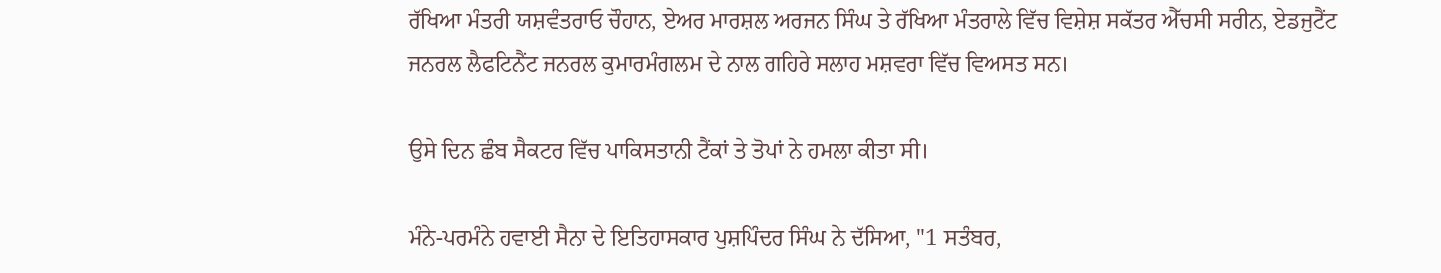ਰੱਖਿਆ ਮੰਤਰੀ ਯਸ਼ਵੰਤਰਾਓ ਚੌਹਾਨ, ਏਅਰ ਮਾਰਸ਼ਲ ਅਰਜਨ ਸਿੰਘ ਤੇ ਰੱਖਿਆ ਮੰਤਰਾਲੇ ਵਿੱਚ ਵਿਸ਼ੇਸ਼ ਸਕੱਤਰ ਐੱਚਸੀ ਸਰੀਨ, ਏਡਜੁਟੈਂਟ ਜਨਰਲ ਲੈਫਟਿਨੈਂਟ ਜਨਰਲ ਕੁਮਾਰਮੰਗਲਮ ਦੇ ਨਾਲ ਗਹਿਰੇ ਸਲਾਹ ਮਸ਼ਵਰਾ ਵਿੱਚ ਵਿਅਸਤ ਸਨ।

ਉਸੇ ਦਿਨ ਛੰਬ ਸੈਕਟਰ ਵਿੱਚ ਪਾਕਿਸਤਾਨੀ ਟੈਂਕਾਂ ਤੇ ਤੋਪਾਂ ਨੇ ਹਮਲਾ ਕੀਤਾ ਸੀ।

ਮੰਨੇ-ਪਰਮੰਨੇ ਹਵਾਈ ਸੈਨਾ ਦੇ ਇਤਿਹਾਸਕਾਰ ਪੁਸ਼ਪਿੰਦਰ ਸਿੰਘ ਨੇ ਦੱਸਿਆ, "1 ਸਤੰਬਰ,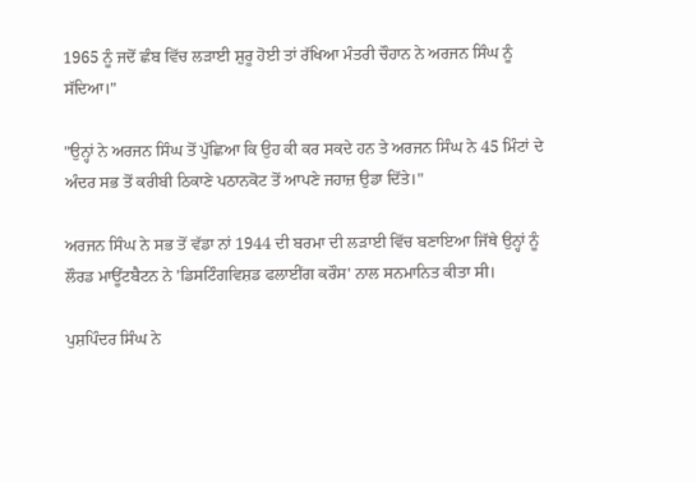1965 ਨੂੰ ਜਦੋਂ ਛੰਬ ਵਿੱਚ ਲੜਾਈ ਸ਼ੁਰੂ ਹੋਈ ਤਾਂ ਰੱਖਿਆ ਮੰਤਰੀ ਚੌਹਾਨ ਨੇ ਅਰਜਨ ਸਿੰਘ ਨੂੰ ਸੱਦਿਆ।"

"ਉਨ੍ਹਾਂ ਨੇ ਅਰਜਨ ਸਿੰਘ ਤੋਂ ਪੁੱਛਿਆ ਕਿ ਉਹ ਕੀ ਕਰ ਸਕਦੇ ਹਨ ਤੇ ਅਰਜਨ ਸਿੰਘ ਨੇ 45 ਮਿੰਟਾਂ ਦੇ ਅੰਦਰ ਸਭ ਤੋਂ ਕਰੀਬੀ ਠਿਕਾਣੇ ਪਠਾਨਕੋਟ ਤੋਂ ਆਪਣੇ ਜਹਾਜ਼ ਉਡਾ ਦਿੱਤੇ।"

ਅਰਜਨ ਸਿੰਘ ਨੇ ਸਭ ਤੋਂ ਵੱਡਾ ਨਾਂ 1944 ਦੀ ਬਰਮਾ ਦੀ ਲੜਾਈ ਵਿੱਚ ਬਣਾਇਆ ਜਿੱਥੇ ਉਨ੍ਹਾਂ ਨੂੰ ਲੌਰਡ ਮਾਊਂਟਬੈਟਨ ਨੇ 'ਡਿਸਟਿੰਗਵਿਸ਼ਡ ਫਲਾਈਂਗ ਕਰੌਸ' ਨਾਲ ਸਨਮਾਨਿਤ ਕੀਤਾ ਸੀ।

ਪੁਸ਼ਪਿੰਦਰ ਸਿੰਘ ਨੇ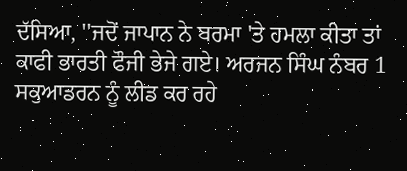ਦੱਸਿਆ, ''ਜਦੋਂ ਜਾਪਾਨ ਨੇ ਬਰਮਾ 'ਤੇ ਹਮਲਾ ਕੀਤਾ ਤਾਂ ਕਾਫੀ ਭਾਰਤੀ ਫੌਜੀ ਭੇਜੇ ਗਏ। ਅਰਜਨ ਸਿੰਘ ਨੰਬਰ 1 ਸਕੁਆਡਰਨ ਨੂੰ ਲੀਡ ਕਰ ਰਹੇ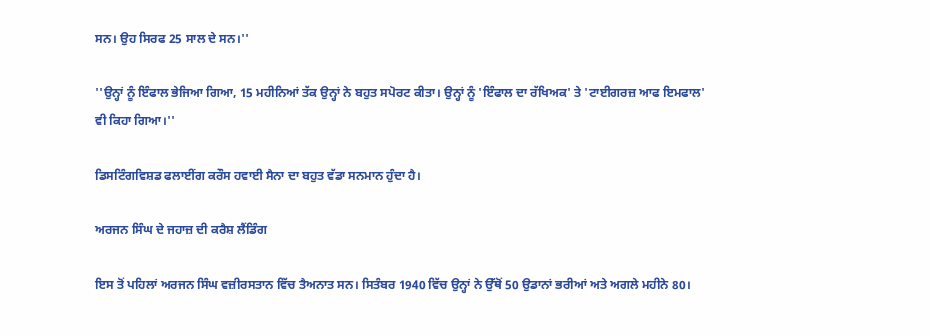ਸਨ। ਉਹ ਸਿਰਫ 25 ਸਾਲ ਦੇ ਸਨ।''

''ਉਨ੍ਹਾਂ ਨੂੰ ਇੰਫਾਲ ਭੇਜਿਆ ਗਿਆ, 15 ਮਹੀਨਿਆਂ ਤੱਕ ਉਨ੍ਹਾਂ ਨੇ ਬਹੁਤ ਸਪੋਰਟ ਕੀਤਾ। ਉਨ੍ਹਾਂ ਨੂੰ 'ਇੰਫਾਲ ਦਾ ਰੱਖਿਅਕ' ਤੇ 'ਟਾਈਗਰਜ਼ ਆਫ ਇਮਫਾਲ' ਵੀ ਕਿਹਾ ਗਿਆ।''

ਡਿਸਟਿੰਗਵਿਸ਼ਡ ਫਲਾਈਂਗ ਕਰੌਸ ਹਵਾਈ ਸੈਨਾ ਦਾ ਬਹੁਤ ਵੱਡਾ ਸਨਮਾਨ ਹੁੰਦਾ ਹੈ।

ਅਰਜਨ ਸਿੰਘ ਦੇ ਜਹਾਜ਼ ਦੀ ਕਰੈਸ਼ ਲੈਂਡਿੰਗ

ਇਸ ਤੋਂ ਪਹਿਲਾਂ ਅਰਜਨ ਸਿੰਘ ਵਜ਼ੀਰਸਤਾਨ ਵਿੱਚ ਤੈਅਨਾਤ ਸਨ। ਸਿਤੰਬਰ 1940 ਵਿੱਚ ਉਨ੍ਹਾਂ ਨੇ ਉੱਥੋਂ 50 ਉਡਾਨਾਂ ਭਰੀਆਂ ਅਤੇ ਅਗਲੇ ਮਹੀਨੇ 80।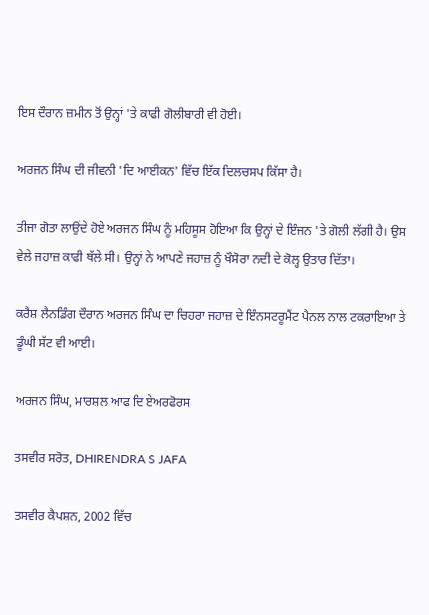ਇਸ ਦੌਰਾਨ ਜ਼ਮੀਨ ਤੋਂ ਉਨ੍ਹਾਂ 'ਤੇ ਕਾਫੀ ਗੋਲੀਬਾਰੀ ਵੀ ਹੋਈ।

ਅਰਜਨ ਸਿੰਘ ਦੀ ਜੀਵਨੀ 'ਦਿ ਆਈਕਨ' ਵਿੱਚ ਇੱਕ ਦਿਲਚਸਪ ਕਿੱਸਾ ਹੈ।

ਤੀਜਾ ਗੋਤਾ ਲਾਉਂਦੇ ਹੋਏ ਅਰਜਨ ਸਿੰਘ ਨੂੰ ਮਹਿਸੂਸ ਹੋਇਆ ਕਿ ਉਨ੍ਹਾਂ ਦੇ ਇੰਜਨ 'ਤੇ ਗੋਲੀ ਲੱਗੀ ਹੈ। ਉਸ ਵੇਲੇ ਜਹਾਜ਼ ਕਾਫੀ ਥੱਲੇ ਸੀ। ਉਨ੍ਹਾਂ ਨੇ ਆਪਣੇ ਜਹਾਜ਼ ਨੂੰ ਖੌਸੋਰਾ ਨਦੀ ਦੇ ਕੋਲ੍ਹ ਉਤਾਰ ਦਿੱਤਾ।

ਕਰੈਸ਼ ਲੈਨਡਿੰਗ ਦੌਰਾਨ ਅਰਜਨ ਸਿੰਘ ਦਾ ਚਿਹਰਾ ਜਹਾਜ਼ ਦੇ ਇੰਨਸਟਰੂਮੈਂਟ ਪੈਨਲ ਨਾਲ ਟਕਰਾਇਆ ਤੇ ਡੂੰਘੀ ਸੱਟ ਵੀ ਆਈ।

ਅਰਜਨ ਸਿੰਘ, ਮਾਰਸ਼ਲ ਆਫ ਦਿ ਏਅਰਫੋਰਸ

ਤਸਵੀਰ ਸਰੋਤ, DHIRENDRA S JAFA

ਤਸਵੀਰ ਕੈਪਸ਼ਨ, 2002 ਵਿੱਚ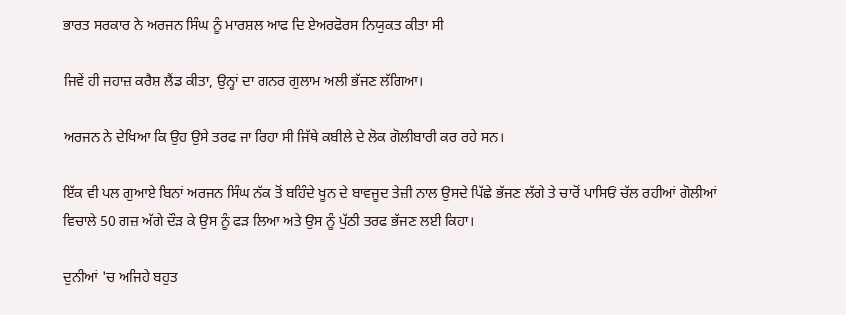ਭਾਰਤ ਸਰਕਾਰ ਨੇ ਅਰਜਨ ਸਿੰਘ ਨੂੰ ਮਾਰਸ਼ਲ ਆਫ ਦਿ ਏਅਰਫੋਰਸ ਨਿਯੁਕਤ ਕੀਤਾ ਸੀ

ਜਿਵੇਂ ਹੀ ਜਹਾਜ਼ ਕਰੈਸ਼ ਲੈਂਡ ਕੀਤਾ, ਉਨ੍ਹਾਂ ਦਾ ਗਨਰ ਗੁਲਾਮ ਅਲੀ ਭੱਜਣ ਲੱਗਿਆ।

ਅਰਜਨ ਨੇ ਦੇਖਿਆ ਕਿ ਉਹ ਉਸੇ ਤਰਫ ਜਾ ਰਿਹਾ ਸੀ ਜਿੱਥੇ ਕਬੀਲੇ ਦੇ ਲੋਕ ਗੋਲੀਬਾਰੀ ਕਰ ਰਹੇ ਸਨ।

ਇੱਕ ਵੀ ਪਲ ਗੁਆਏ ਬਿਨਾਂ ਅਰਜਨ ਸਿੰਘ ਨੱਕ ਤੋਂ ਬਹਿੰਦੇ ਖੂਨ ਦੇ ਬਾਵਜੂਦ ਤੇਜ਼ੀ ਨਾਲ ਉਸਦੇ ਪਿੱਛੇ ਭੱਜਣ ਲੱਗੇ ਤੇ ਚਾਰੋਂ ਪਾਸਿਓਂ ਚੱਲ ਰਹੀਆਂ ਗੋਲੀਆਂ ਵਿਚਾਲੇ 50 ਗਜ਼ ਅੱਗੇ ਦੌੜ ਕੇ ਉਸ ਨੂੰ ਫੜ ਲਿਆ ਅਤੇ ਉਸ ਨੂੰ ਪੁੱਠੀ ਤਰਫ ਭੱਜਣ ਲਈ ਕਿਹਾ।

ਦੁਨੀਆਂ 'ਚ ਅਜਿਹੇ ਬਹੁਤ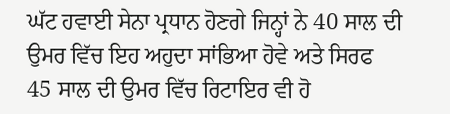ਘੱਟ ਹਵਾਈ ਸੇਨਾ ਪ੍ਰਧਾਨ ਹੋਣਗੇ ਜਿਨ੍ਹਾਂ ਨੇ 40 ਸਾਲ ਦੀ ਉਮਰ ਵਿੱਚ ਇਹ ਅਹੁਦਾ ਸਾਂਭਿਆ ਹੋਵੇ ਅਤੇ ਸਿਰਫ 45 ਸਾਲ ਦੀ ਉਮਰ ਵਿੱਚ ਰਿਟਾਇਰ ਵੀ ਹੋ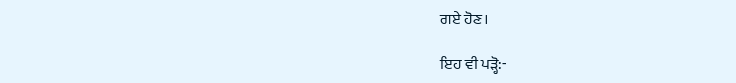ਗਏ ਹੋਣ।

ਇਹ ਵੀ ਪੜ੍ਹੋ:-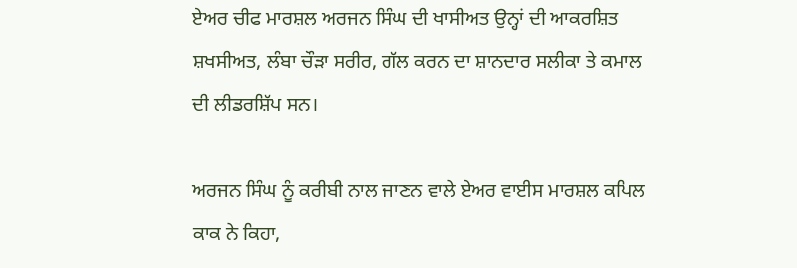ਏਅਰ ਚੀਫ ਮਾਰਸ਼ਲ ਅਰਜਨ ਸਿੰਘ ਦੀ ਖਾਸੀਅਤ ਉਨ੍ਹਾਂ ਦੀ ਆਕਰਸ਼ਿਤ ਸ਼ਖਸੀਅਤ, ਲੰਬਾ ਚੌੜਾ ਸਰੀਰ, ਗੱਲ ਕਰਨ ਦਾ ਸ਼ਾਨਦਾਰ ਸਲੀਕਾ ਤੇ ਕਮਾਲ ਦੀ ਲੀਡਰਸ਼ਿੱਪ ਸਨ।

ਅਰਜਨ ਸਿੰਘ ਨੂੰ ਕਰੀਬੀ ਨਾਲ ਜਾਣਨ ਵਾਲੇ ਏਅਰ ਵਾਈਸ ਮਾਰਸ਼ਲ ਕਪਿਲ ਕਾਕ ਨੇ ਕਿਹਾ,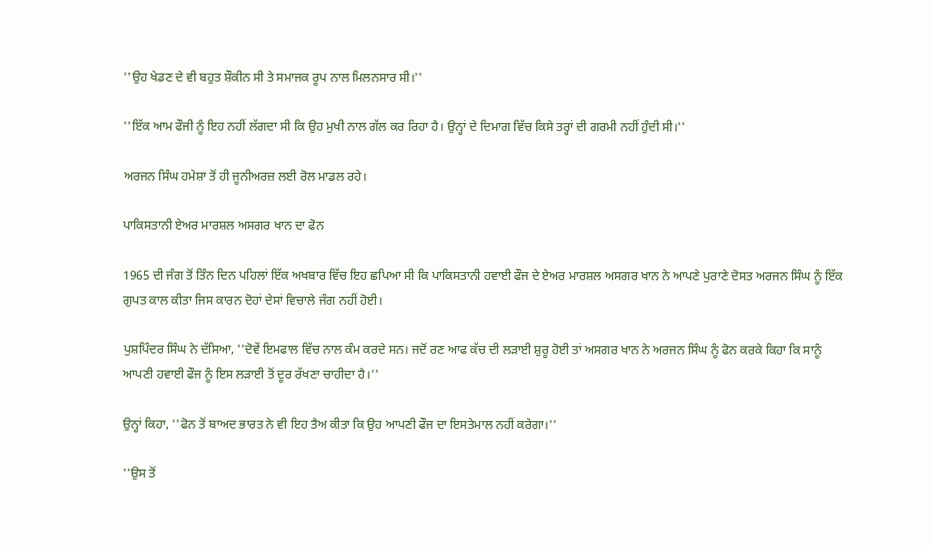''ਉਹ ਖੇਡਣ ਦੇ ਵੀ ਬਹੁਤ ਸ਼ੌਕੀਨ ਸੀ ਤੇ ਸਮਾਜਕ ਰੂਪ ਨਾਲ ਮਿਲਨਸਾਰ ਸੀ।''

''ਇੱਕ ਆਮ ਫੌਜੀ ਨੂੰ ਇਹ ਨਹੀਂ ਲੱਗਦਾ ਸੀ ਕਿ ਉਹ ਮੁਖੀ ਨਾਲ ਗੱਲ ਕਰ ਰਿਹਾ ਹੈ। ਉਨ੍ਹਾਂ ਦੇ ਦਿਮਾਗ ਵਿੱਚ ਕਿਸੇ ਤਰ੍ਹਾਂ ਦੀ ਗਰਮੀ ਨਹੀਂ ਹੁੰਦੀ ਸੀ।''

ਅਰਜਨ ਸਿੰਘ ਹਮੇਸ਼ਾ ਤੋਂ ਹੀ ਜੂਨੀਅਰਜ਼ ਲਈ ਰੋਲ ਮਾਡਲ ਰਹੇ।

ਪਾਕਿਸਤਾਨੀ ਏਅਰ ਮਾਰਸ਼ਲ ਅਸਗਰ ਖਾਨ ਦਾ ਫੋਨ

1965 ਦੀ ਜੰਗ ਤੋਂ ਤਿੰਨ ਦਿਨ ਪਹਿਲਾਂ ਇੱਕ ਅਖਬਾਰ ਵਿੱਚ ਇਹ ਛਪਿਆ ਸੀ ਕਿ ਪਾਕਿਸਤਾਨੀ ਹਵਾਈ ਫੌਜ ਦੇ ਏਅਰ ਮਾਰਸ਼ਲ ਅਸਗਰ ਖਾਨ ਨੇ ਆਪਣੇ ਪੁਰਾਣੇ ਦੋਸਤ ਅਰਜਨ ਸਿੰਘ ਨੂੰ ਇੱਕ ਗੁਪਤ ਕਾਲ ਕੀਤਾ ਜਿਸ ਕਾਰਨ ਦੋਹਾਂ ਦੇਸਾਂ ਵਿਚਾਲੇ ਜੰਗ ਨਹੀਂ ਹੋਈ।

ਪੁਸ਼ਪਿੰਦਰ ਸਿੰਘ ਨੇ ਦੱਸਿਆ, ''ਦੋਵੇਂ ਇਮਫਾਲ ਵਿੱਚ ਨਾਲ ਕੰਮ ਕਰਦੇ ਸਨ। ਜਦੋਂ ਰਣ ਆਫ ਕੱਚ ਦੀ ਲੜਾਈ ਸ਼ੁਰੂ ਹੋਈ ਤਾਂ ਅਸਗਰ ਖਾਨ ਨੇ ਅਰਜਨ ਸਿੰਘ ਨੂੰ ਫੋਨ ਕਰਕੇ ਕਿਹਾ ਕਿ ਸਾਨੂੰ ਆਪਣੀ ਹਵਾਈ ਫੌਜ ਨੂੰ ਇਸ ਲੜਾਈ ਤੋਂ ਦੂਰ ਰੱਖਣਾ ਚਾਹੀਦਾ ਹੈ।''

ਉਨ੍ਹਾਂ ਕਿਹਾ, ''ਫੋਨ ਤੋਂ ਬਾਅਦ ਭਾਰਤ ਨੇ ਵੀ ਇਹ ਤੈਅ ਕੀਤਾ ਕਿ ਉਹ ਆਪਣੀ ਫੌਜ ਦਾ ਇਸਤੇਮਾਲ ਨਹੀਂ ਕਰੇਗਾ।''

''ਉਸ ਤੋਂ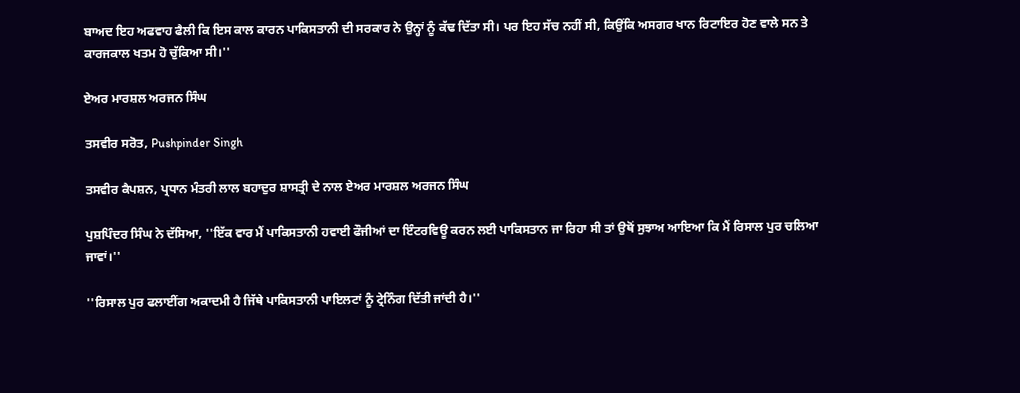ਬਾਅਦ ਇਹ ਅਫਵਾਹ ਫੈਲੀ ਕਿ ਇਸ ਕਾਲ ਕਾਰਨ ਪਾਕਿਸਤਾਨੀ ਦੀ ਸਰਕਾਰ ਨੇ ਉਨ੍ਹਾਂ ਨੂੰ ਕੱਢ ਦਿੱਤਾ ਸੀ। ਪਰ ਇਹ ਸੱਚ ਨਹੀਂ ਸੀ, ਕਿਉਂਕਿ ਅਸਗਰ ਖਾਨ ਰਿਟਾਇਰ ਹੋਣ ਵਾਲੇ ਸਨ ਤੇ ਕਾਰਜਕਾਲ ਖਤਮ ਹੋ ਚੁੱਕਿਆ ਸੀ।''

ਏਅਰ ਮਾਰਸ਼ਲ ਅਰਜਨ ਸਿੰਘ

ਤਸਵੀਰ ਸਰੋਤ, Pushpinder Singh

ਤਸਵੀਰ ਕੈਪਸ਼ਨ, ਪ੍ਰਧਾਨ ਮੰਤਰੀ ਲਾਲ ਬਹਾਦੁਰ ਸ਼ਾਸਤ੍ਰੀ ਦੇ ਨਾਲ ਏਅਰ ਮਾਰਸ਼ਲ ਅਰਜਨ ਸਿੰਘ

ਪੁਸ਼ਪਿੰਦਰ ਸਿੰਘ ਨੇ ਦੱਸਿਆ, ''ਇੱਕ ਵਾਰ ਮੈਂ ਪਾਕਿਸਤਾਨੀ ਹਵਾਈ ਫੌਜੀਆਂ ਦਾ ਇੰਟਰਵਿਊ ਕਰਨ ਲਈ ਪਾਕਿਸਤਾਨ ਜਾ ਰਿਹਾ ਸੀ ਤਾਂ ਉਥੋਂ ਸੁਝਾਅ ਆਇਆ ਕਿ ਮੈਂ ਰਿਸਾਲ ਪੁਰ ਚਲਿਆ ਜਾਵਾਂ।''

''ਰਿਸਾਲ ਪੁਰ ਫਲਾਈਂਗ ਅਕਾਦਮੀ ਹੈ ਜਿੱਥੇ ਪਾਕਿਸਤਾਨੀ ਪਾਇਲਟਾਂ ਨੂੰ ਟ੍ਰੇਨਿੰਗ ਦਿੱਤੀ ਜਾਂਦੀ ਹੈ।''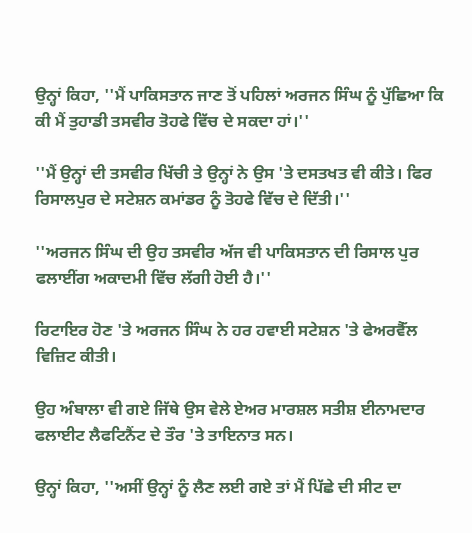ਉਨ੍ਹਾਂ ਕਿਹਾ, ''ਮੈਂ ਪਾਕਿਸਤਾਨ ਜਾਣ ਤੋਂ ਪਹਿਲਾਂ ਅਰਜਨ ਸਿੰਘ ਨੂੰ ਪੁੱਛਿਆ ਕਿ ਕੀ ਮੈਂ ਤੁਹਾਡੀ ਤਸਵੀਰ ਤੋਹਫੇ ਵਿੱਚ ਦੇ ਸਕਦਾ ਹਾਂ।''

''ਮੈਂ ਉਨ੍ਹਾਂ ਦੀ ਤਸਵੀਰ ਖਿੱਚੀ ਤੇ ਉਨ੍ਹਾਂ ਨੇ ਉਸ 'ਤੇ ਦਸਤਖਤ ਵੀ ਕੀਤੇ। ਫਿਰ ਰਿਸਾਲਪੁਰ ਦੇ ਸਟੇਸ਼ਨ ਕਮਾਂਡਰ ਨੂੰ ਤੋਹਫੇ ਵਿੱਚ ਦੇ ਦਿੱਤੀ।''

''ਅਰਜਨ ਸਿੰਘ ਦੀ ਉਹ ਤਸਵੀਰ ਅੱਜ ਵੀ ਪਾਕਿਸਤਾਨ ਦੀ ਰਿਸਾਲ ਪੁਰ ਫਲਾਈਂਗ ਅਕਾਦਮੀ ਵਿੱਚ ਲੱਗੀ ਹੋਈ ਹੈ।''

ਰਿਟਾਇਰ ਹੋਣ 'ਤੇ ਅਰਜਨ ਸਿੰਘ ਨੇ ਹਰ ਹਵਾਈ ਸਟੇਸ਼ਨ 'ਤੇ ਫੇਅਰਵੈੱਲ ਵਿਜ਼ਿਟ ਕੀਤੀ।

ਉਹ ਅੰਬਾਲਾ ਵੀ ਗਏ ਜਿੱਥੇ ਉਸ ਵੇਲੇ ਏਅਰ ਮਾਰਸ਼ਲ ਸਤੀਸ਼ ਈਨਾਮਦਾਰ ਫਲਾਈਟ ਲੈਫਟਿਨੈਂਟ ਦੇ ਤੌਰ 'ਤੇ ਤਾਇਨਾਤ ਸਨ।

ਉਨ੍ਹਾਂ ਕਿਹਾ, ''ਅਸੀਂ ਉਨ੍ਹਾਂ ਨੂੰ ਲੈਣ ਲਈ ਗਏ ਤਾਂ ਮੈਂ ਪਿੱਛੇ ਦੀ ਸੀਟ ਦਾ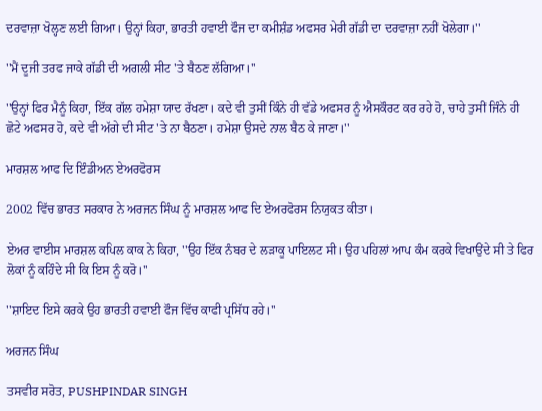ਦਰਵਾਜ਼ਾ ਖੋਲ੍ਹਣ ਲਈ ਗਿਆ। ਉਨ੍ਹਾਂ ਕਿਹਾ, ਭਾਰਤੀ ਹਵਾਈ ਫੌਜ ਦਾ ਕਮੀਸ਼ੰਡ ਅਫਸਰ ਮੇਰੀ ਗੱਡੀ ਦਾ ਦਰਵਾਜ਼ਾ ਨਹੀਂ ਖੋਲੇਗਾ।''

''ਮੈਂ ਦੂਜੀ ਤਰਫ ਜਾਕੇ ਗੱਡੀ ਦੀ ਅਗਲੀ ਸੀਟ 'ਤੇ ਬੈਠਣ ਲੱਗਿਆ।''

''ਉਨ੍ਹਾਂ ਫਿਰ ਮੈਨੂੰ ਕਿਹਾ, ਇੱਕ ਗੱਲ ਹਮੇਸ਼ਾ ਯਾਦ ਰੱਖਣਾ। ਕਦੇ ਵੀ ਤੁਸੀਂ ਕਿੰਨੇ ਹੀ ਵੱਡੇ ਅਫਸਰ ਨੂੰ ਐਸਕੌਰਟ ਕਰ ਰਹੇ ਹੋ, ਚਾਹੇ ਤੁਸੀਂ ਜਿੰਨੇ ਹੀ ਛੋਟੇ ਅਫਸਰ ਹੋ, ਕਦੇ ਵੀ ਅੱਗੇ ਦੀ ਸੀਟ 'ਤੇ ਨਾ ਬੈਠਣਾ। ਹਮੇਸ਼ਾ ਉਸਦੇ ਨਾਲ ਬੈਠ ਕੇ ਜਾਣਾ।''

ਮਾਰਸ਼ਲ ਆਫ ਦਿ ਇੰਡੀਅਨ ਏਅਰਫੋਰਸ

2002 ਵਿੱਚ ਭਾਰਤ ਸਰਕਾਰ ਨੇ ਅਰਜਨ ਸਿੰਘ ਨੂੰ ਮਾਰਸ਼ਲ ਆਫ ਦਿ ਏਅਰਫੋਰਸ ਨਿਯੁਕਤ ਕੀਤਾ।

ਏਅਰ ਵਾਈਸ ਮਾਰਸ਼ਲ ਕਪਿਲ ਕਾਕ ਨੇ ਕਿਹਾ, ''ਉਹ ਇੱਕ ਨੰਬਰ ਦੇ ਲੜਾਕੂ ਪਾਇਲਟ ਸੀ। ਉਹ ਪਹਿਲਾਂ ਆਪ ਕੰਮ ਕਰਕੇ ਵਿਖਾਉਂਦੇ ਸੀ ਤੇ ਫਿਰ ਲੋਕਾਂ ਨੂੰ ਕਹਿੰਦੇ ਸੀ ਕਿ ਇਸ ਨੂੰ ਕਰੋ।''

''ਸ਼ਾਇਦ ਇਸੇ ਕਰਕੇ ਉਹ ਭਾਰਤੀ ਹਵਾਈ ਫੌਜ ਵਿੱਚ ਕਾਫੀ ਪ੍ਰਸਿੱਧ ਰਹੇ।''

ਅਰਜਨ ਸਿੰਘ

ਤਸਵੀਰ ਸਰੋਤ, PUSHPINDAR SINGH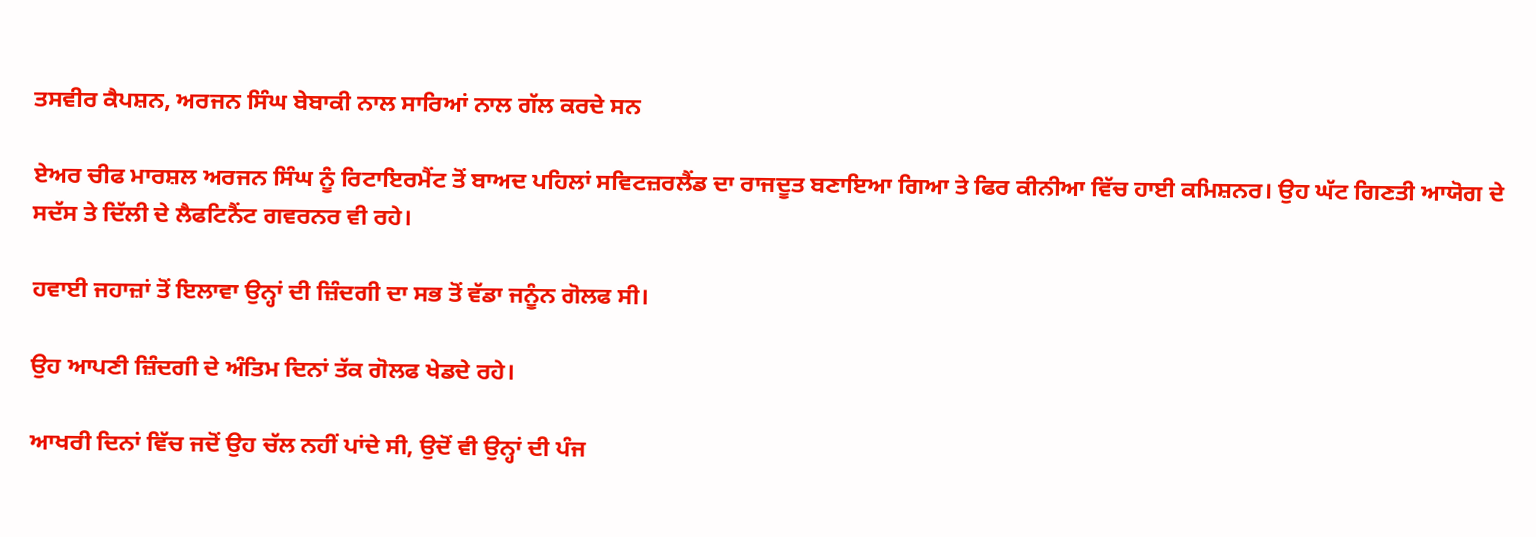ਤਸਵੀਰ ਕੈਪਸ਼ਨ, ਅਰਜਨ ਸਿੰਘ ਬੇਬਾਕੀ ਨਾਲ ਸਾਰਿਆਂ ਨਾਲ ਗੱਲ ਕਰਦੇ ਸਨ

ਏਅਰ ਚੀਫ ਮਾਰਸ਼ਲ ਅਰਜਨ ਸਿੰਘ ਨੂੰ ਰਿਟਾਇਰਮੈਂਟ ਤੋਂ ਬਾਅਦ ਪਹਿਲਾਂ ਸਵਿਟਜ਼ਰਲੈਂਡ ਦਾ ਰਾਜਦੂਤ ਬਣਾਇਆ ਗਿਆ ਤੇ ਫਿਰ ਕੀਨੀਆ ਵਿੱਚ ਹਾਈ ਕਮਿਸ਼ਨਰ। ਉਹ ਘੱਟ ਗਿਣਤੀ ਆਯੋਗ ਦੇ ਸਦੱਸ ਤੇ ਦਿੱਲੀ ਦੇ ਲੈਫਟਿਨੈਂਟ ਗਵਰਨਰ ਵੀ ਰਹੇ।

ਹਵਾਈ ਜਹਾਜ਼ਾਂ ਤੋਂ ਇਲਾਵਾ ਉਨ੍ਹਾਂ ਦੀ ਜ਼ਿੰਦਗੀ ਦਾ ਸਭ ਤੋਂ ਵੱਡਾ ਜਨੂੰਨ ਗੋਲਫ ਸੀ।

ਉਹ ਆਪਣੀ ਜ਼ਿੰਦਗੀ ਦੇ ਅੰਤਿਮ ਦਿਨਾਂ ਤੱਕ ਗੋਲਫ ਖੇਡਦੇ ਰਹੇ।

ਆਖਰੀ ਦਿਨਾਂ ਵਿੱਚ ਜਦੋਂ ਉਹ ਚੱਲ ਨਹੀਂ ਪਾਂਦੇ ਸੀ, ਉਦੋਂ ਵੀ ਉਨ੍ਹਾਂ ਦੀ ਪੰਜ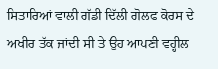ਸਿਤਾਰਿਆਂ ਵਾਲੀ ਗੱਡੀ ਦਿੱਲੀ ਗੋਲਫ ਕੋਰਸ ਦੇ ਅਖੀਰ ਤੱਕ ਜਾਂਦੀ ਸੀ ਤੇ ਉਹ ਆਪਣੀ ਵਹ੍ਹੀਲ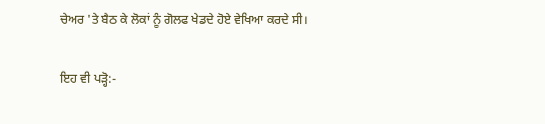ਚੇਅਰ 'ਤੇ ਬੈਠ ਕੇ ਲੋਕਾਂ ਨੂੰ ਗੋਲਫ ਖੇਡਦੇ ਹੋਏ ਵੇਖਿਆ ਕਰਦੇ ਸੀ।

ਇਹ ਵੀ ਪੜ੍ਹੋ:-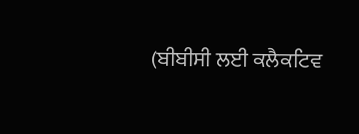(ਬੀਬੀਸੀ ਲਈ ਕਲੈਕਟਿਵ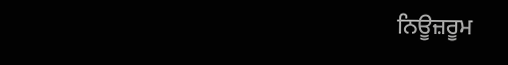ਨਿਊਜ਼ਰੂਮ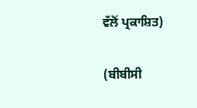ਵੱਲੋਂ ਪ੍ਰਕਾਸ਼ਿਤ)

(ਬੀਬੀਸੀ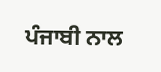ਪੰਜਾਬੀ ਨਾਲ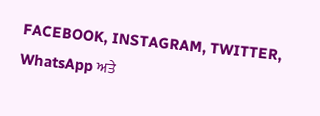FACEBOOK, INSTAGRAM, TWITTER, WhatsApp ਅਤੇ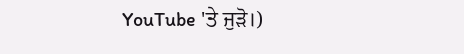YouTube 'ਤੇ ਜੁੜੋ।)